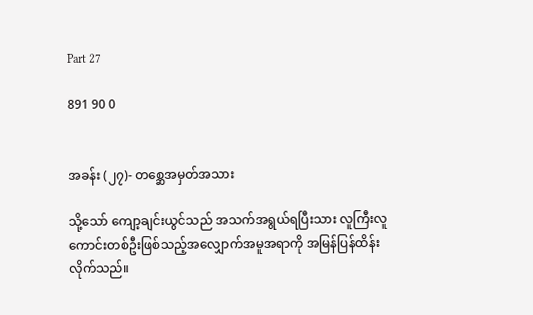Part 27

891 90 0


အခန်း (၂၇)- တစ္ဆေအမှတ်အသား

သို့သော် ကျော့ချင်းယွင်သည် အသက်အရွယ်ရပြီးသား လူကြီးလူကောင်းတစ်ဦးဖြစ်သည့်အလျှောက်အမူအရာကို အမြန်ပြန်ထိန်းလိုက်သည်။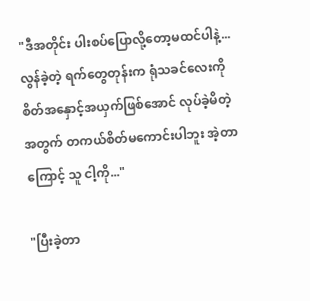"ဒီအတိုင်း ပါးစပ်ပြောလို့တော့မထင်ပါနဲ့... လွန်ခဲ့တဲ့ ရက်တွေတုန်းက ရုံသခင်လေးကို စိတ်အနှောင့်အယှက်ဖြစ်အောင် လုပ်ခဲ့မိတဲ့အတွက် တကယ်စိတ်မကောင်းပါဘူး အဲ့တာကြောင့် သူ ငါ့ကို..."

"ပြီးခဲ့တာ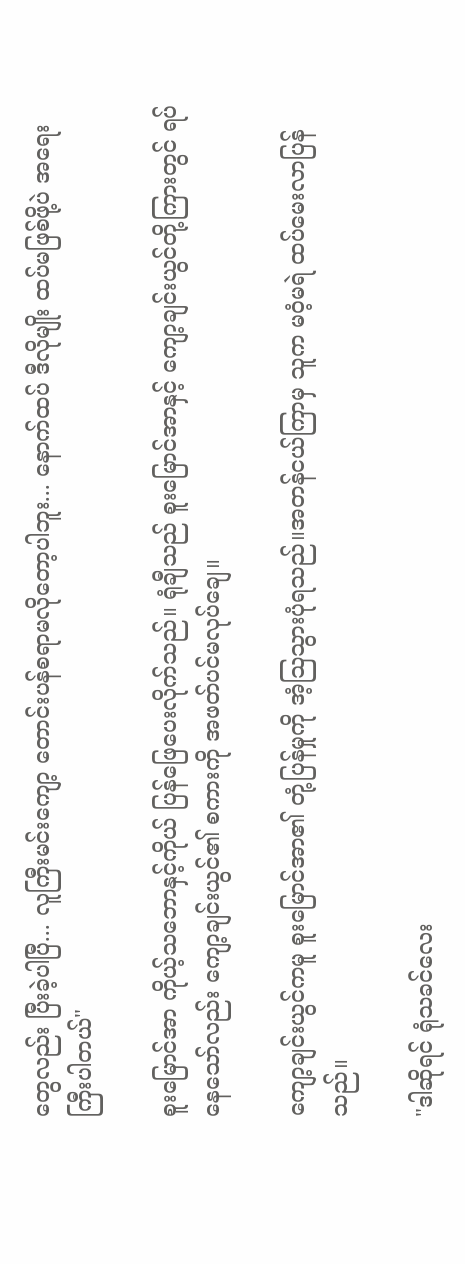တွေလည်း ပြီးခဲ့ပါပြီ... လူကြီးမင်းကျော့ တောင်းပန်စရာမလိုတော့ပါဘူး... နောက်ထပ် ဒီလိုမျိုး ထပ်မဖြစ်ဖို့ပဲ အရေးကြီးပါတယ်"

စူးမြောင်အာ ကိုယ့်သဘောနှင့်ကိုယ် ပြန်ဖြေပေးလိုက်သည်။ ရုံချီသည် စူးမြောင်အာနှင့် ကျော့ချင်းယွင်တို့ကြားတွင် ရပ်နေသော်လည်း ကျော့ချင်းယွင်၏ စကားကို အဖတ်ပင်မလုပ်ချေ။

ကျော့ချင်းယွင်ကမူ စူးမြောင်အာ၏ တုံ့ပြန်မှုကို အံ့သြသွားပုံရသည်။အတန်ငယ်ကြာမှ သူက မဝံ့မရဲ ထပ်မေးလာပြန်သည်။

"ဒါဆိုရင် ရုံသခင်လေး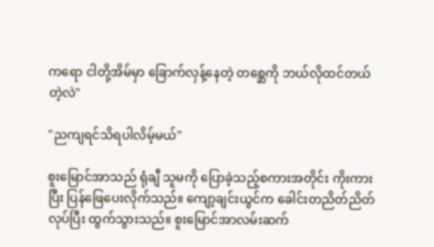ကရော ငါတို့အိမ်မှာ ခြောက်လှန့်နေတဲ့ တစ္ဆေကို ဘယ်လိုထင်တယ်တဲ့လဲ"

"ညကျရင်သိရပါလိမ့်မယ်"

စူးမြောင်အာသည် ရုံချီ သူမကို ပြောခဲ့သည့်စကားအတိုင်း ကိုးကားပြီး ပြန်ဖြေပေးလိုက်သည်။ ကျော့ချင်းယွင်က ခေါင်းတညိတ်ညိတ်လုပ်ပြီး ထွက်သွားသည်။ စူးမြောင်အာလမ်းဆက်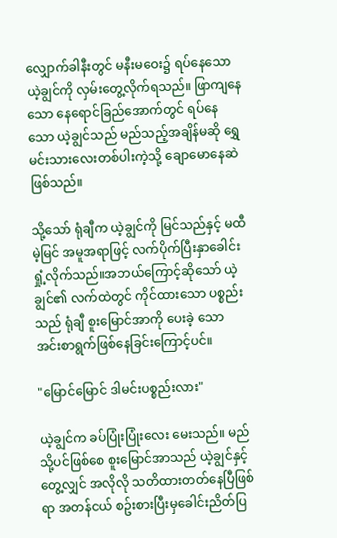လျှောက်ခါနီးတွင် မနီးမဝေး၌ ရပ်နေသော ယဲ့ချွင်ကို လှမ်းတွေ့လိုက်ရသည်။ ဖြာကျနေသော နေရောင်ခြည်အောက်တွင် ရပ်နေသော ယဲ့ချွင်သည် မည်သည့်အချိန်မဆို ရွှေမင်းသားလေးတစ်ပါးကဲ့သို့ ချောမောနေဆဲဖြစ်သည်။

သို့သော် ရုံချီက ယဲ့ချွင်ကို မြင်သည်နှင့် မထီမဲ့မြင် အမူအရာဖြင့် လက်ပိုက်ပြီးနှာခေါင်းရှုံ့လိုက်သည်။အဘယ်ကြောင့်ဆိုသော် ယဲ့ချွင်၏ လက်ထဲတွင် ကိုင်ထားသော ပစ္စည်းသည် ရုံချီ စူးမြောင်အာကို ပေးခဲ့ သော အင်းစာရွက်ဖြစ်နေခြင်းကြောင့်ပင်။

"မြောင်မြောင် ဒါမင်းပစ္စည်းလား"

ယဲ့ချွင်က ခပ်ပြုံးပြုံးလေး မေးသည်။ မည်သို့ပင်ဖြစ်စေ စူးမြောင်အာသည် ယဲ့ချွင်နှင့် တွေ့လျှင် အလိုလို သတိထားတတ်နေပြီဖြစ်ရာ အတန်ငယ် စဥ်းစားပြီးမှခေါင်းညိတ်ပြ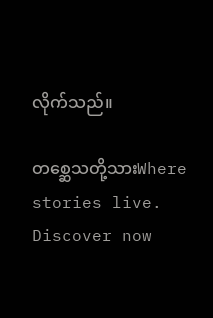လိုက်သည်။

တစ္ဆေသတို့သားWhere stories live. Discover now